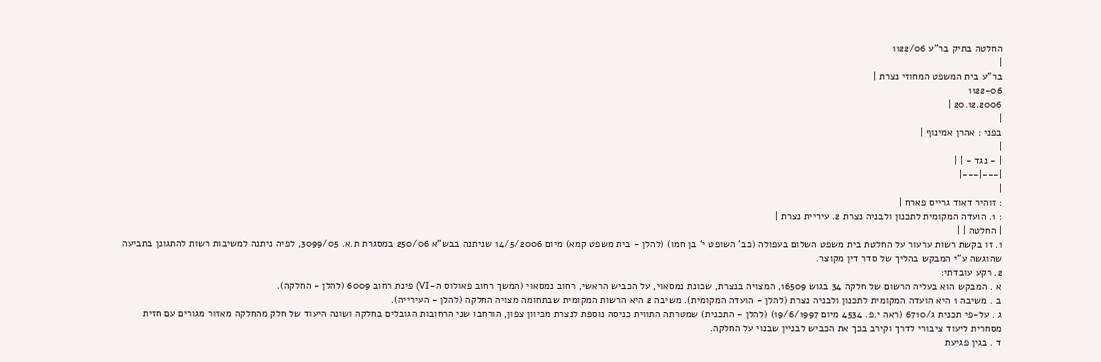החלטה בתיק בר"ע 1122/06
|
בר"ע בית המשפט המחוזי נצרת |
1122-06
20.12.2006 |
|
בפני : אהרן אמינוף |
|
| - נגד - | |
|---|---|
|
: זוהיר דאוד גרייס פארח |
: 1. הועדה המקומית לתכנון ולבניה נצרת 2. עיריית נצרת |
| החלטה | |
1. זו בקשת רשות ערעור על החלטת בית משפט השלום בעפולה (כב' השופט י' בן חמו) (להלן - בית משפט קמא) מיום 14/5/2006 שניתנה בבש"א 250/06 במסגרת ת.א. 3099/05, לפיה ניתנה למשיבות רשות להתגונן בתביעה שהוגשה ע"י המבקש בהליך של סדר דין מקוצר.
2. רקע עובדתי:
א . המבקש הוא בעליה הרשום של חלקה 34 בגוש 16509, המצויה בנצרת, שכונת נמסאוי, על הכביש הראשי, רחוב נמסאוי (המשך רחוב פאולוס ה-VI) פינת רחוב 6009 (להלן - החלקה).
ב . משיבה 1 היא הועדה המקומית לתכנון ולבניה נצרת (להלן - הועדה המקומית). משיבה 2 היא הרשות המקומית שבתחומה מצויה החלקה (להלן - העירייה).
ג . על-פי תכנית ג/6710 (ראה י.פ. 4534 מיום 19/6/1997) (להלן - התכנית) שמטרתה התווית כניסה נוספת לנצרת מכיוון צפון, הורחבו שני הרחובות הגובלים בחלקה ושונה היעוד של חלק מהחלקה מאזור מגורים עם חזית מסחרית ליעוד ציבורי לדרך וקירב בכך את הכביש לבניין שבנוי על החלקה.
ד . בגין פגיעת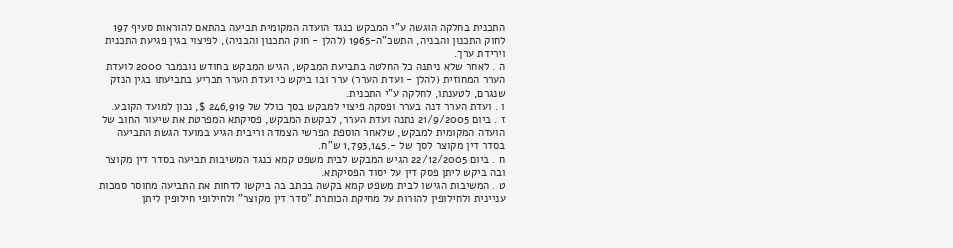התכנית בחלקה הוגשה ע"י המבקש כנגד הועדה המקומית תביעה בהתאם להוראות סעיף 197 לחוק התכנון והבניה, התשכ"ה-1965 (להלן - חוק התכנון והבניה), לפיצוי בגין פגיעת התכנית וירידת ערך.
ה . לאחר שלא ניתנה כל החלטה בתביעת המבקש, הגיש המבקש בחודש נובמבר 2000 לועדת הערר המחוזית (להלן - ועדת הערר) ערר ובו ביקש כי ועדת הערר תכריע בתביעתו בגין הנזק שנגרם, לטענתו, לחלקה ע"י התכנית.
ו . ועדת הערר דנה בערר ופסקה פיצוי למבקש בסך כולל של 246,919 $, נכון למועד הקובע.
ז . ביום 21/9/2005 נתנה ועדת הערר, לבקשת המבקש, פסיקתא המפרטת את שיעור החוב של הועדה המקומית למבקש, שלאחר הוספת הפרשי הצמדה וריבית הגיע במועד הגשת התביעה בסדר דין מקוצר לסך של -.1,793,145 ש"ח.
ח . ביום 22/12/2005 הגיש המבקש לבית משפט קמא כנגד המשיבות תביעה בסדר דין מקוצר ובה ביקש ליתן פסק דין על יסוד הפסיקתא.
ט . המשיבות הגישו לבית משפט קמא בקשה בכתב בה ביקשו לדחות את התביעה מחוסר סמכות עניינית ולחילופין להורות על מחיקת הכותרת "סדר דין מקוצר" ולחילופי חילופין ליתן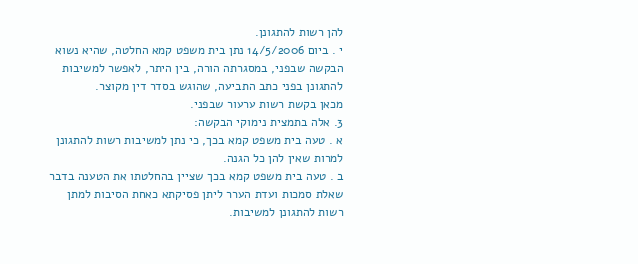להן רשות להתגונן.
י . ביום 14/5/2006 נתן בית משפט קמא החלטה, שהיא נשוא הבקשה שבפני, במסגרתה הורה, בין היתר, לאפשר למשיבות להתגונן בפני כתב התביעה, שהוגש בסדר דין מקוצר.
מכאן בקשת רשות ערעור שבפני.
3. אלה בתמצית נימוקי הבקשה:
א . טעה בית משפט קמא בכך, כי נתן למשיבות רשות להתגונן למרות שאין להן כל הגנה.
ב . טעה בית משפט קמא בכך שציין בהחלטתו את הטענה בדבר שאלת סמכות ועדת הערר ליתן פסיקתא כאחת הסיבות למתן רשות להתגונן למשיבות.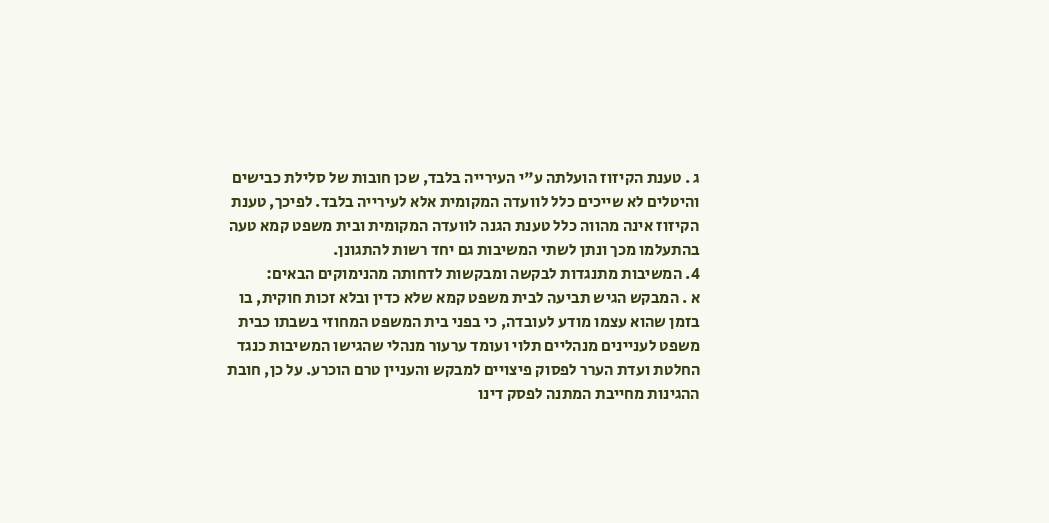ג . טענת הקיזוז הועלתה ע"י העירייה בלבד, שכן חובות של סלילת כבישים והיטלים לא שייכים כלל לוועדה המקומית אלא לעירייה בלבד. לפיכך, טענת הקיזוז אינה מהווה כלל טענת הגנה לוועדה המקומית ובית משפט קמא טעה בהתעלמו מכך ונתן לשתי המשיבות גם יחד רשות להתגונן.
4. המשיבות מתנגדות לבקשה ומבקשות לדחותה מהנימוקים הבאים:
א . המבקש הגיש תביעה לבית משפט קמא שלא כדין ובלא זכות חוקית, בו בזמן שהוא עצמו מודע לעובדה, כי בפני בית המשפט המחוזי בשבתו כבית משפט לעניינים מנהליים תלוי ועומד ערעור מנהלי שהגישו המשיבות כנגד החלטת ועדת הערר לפסוק פיצויים למבקש והעניין טרם הוכרע. על כן, חובת ההגינות מחייבת המתנה לפסק דינו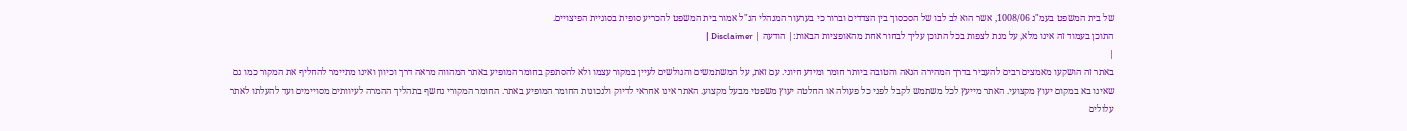של בית המשפט בעמ"נ 1008/06, אשר הוא לב לבו של הסכסוך בין הצדדים וברור כי בערעור המנהלי הנ"ל אמור בית המשפט להכריע סופית בסוגיית הפיצויים.
התוכן בעמוד זה אינו מלא, על מנת לצפות בכל התוכן עליך לבחור אחת מהאופציות הבאות:| הודעה | Disclaimer |
|
באתר זה הושקעו מאמצים רבים להעביר בדרך המהירה הנאה והטובה ביותר חומר ומידע חיוני. עם זאת, על המשתמשים והגולשים לעיין במקור עצמו ולא להסתפק בחומר המופיע באתר המהווה מראה דרך וכיוון ואינו מתיימר להחליף את המקור כמו גם שאינו בא במקום יעוץ מקצועי. האתר מייעץ לכל משתמש לקבל לפני כל פעולה או החלטה יעוץ משפטי מבעל מקצוע. האתר אינו אחראי לדיוק ולנכונות החומר המופיע באתר. החומר המקורי נחשף בתהליך ההמרה לעיוותים מסויימים ועד להעלתו לאתר עלולים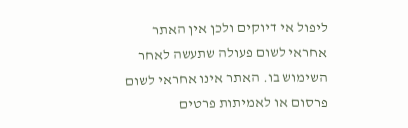ליפול אי דיוקים ולכן אין האתר אחראי לשום פעולה שתעשה לאחר השימוש בו. האתר אינו אחראי לשום פרסום או לאמיתות פרטים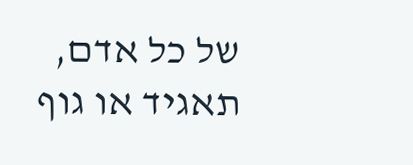של כל אדם, תאגיד או גוף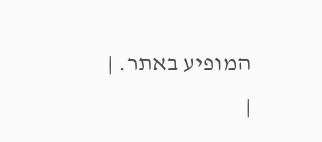המופיע באתר. |
|